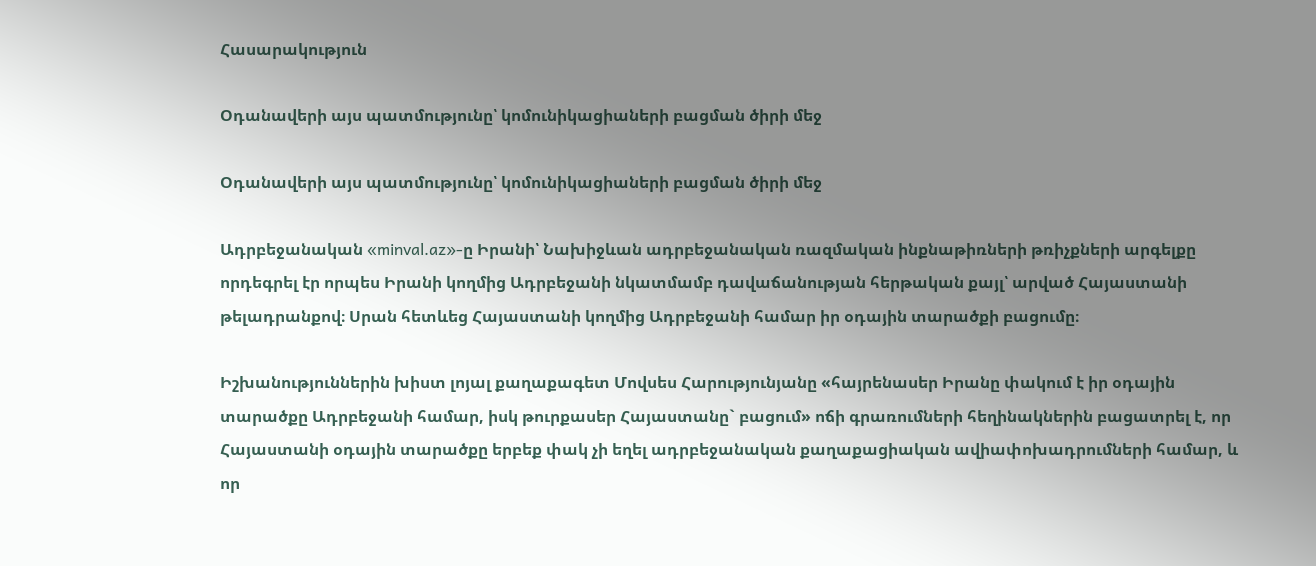Հասարակություն

Օդանավերի այս պատմությունը՝ կոմունիկացիաների բացման ծիրի մեջ

Օդանավերի այս պատմությունը՝ կոմունիկացիաների բացման ծիրի մեջ

Ադրբեջանական «minval.az»-ը Իրանի՝ Նախիջևան ադրբեջանական ռազմական ինքնաթիռների թռիչքների արգելքը որդեգրել էր որպես Իրանի կողմից Ադրբեջանի նկատմամբ դավաճանության հերթական քայլ՝ արված Հայաստանի թելադրանքով։ Սրան հետևեց Հայաստանի կողմից Ադրբեջանի համար իր օդային տարածքի բացումը։

Իշխանություններին խիստ լոյալ քաղաքագետ Մովսես Հարությունյանը «հայրենասեր Իրանը փակում է իր օդային տարածքը Ադրբեջանի համար, իսկ թուրքասեր Հայաստանը` բացում» ոճի գրառումների հեղինակներին բացատրել է, որ Հայաստանի օդային տարածքը երբեք փակ չի եղել ադրբեջանական քաղաքացիական ավիափոխադրումների համար, և որ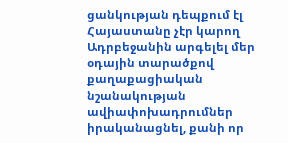ցանկության դեպքում էլ Հայաստանը չէր կարող Ադրբեջանին արգելել մեր օդային տարածքով քաղաքացիական նշանակության ավիափոխադրումներ իրականացնել, քանի որ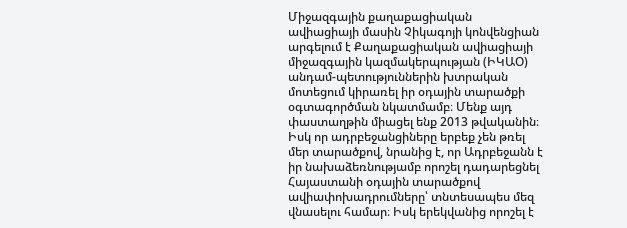Միջազգային քաղաքացիական ավիացիայի մասին Չիկագոյի կոնվենցիան արգելում է Քաղաքացիական ավիացիայի միջազգային կազմակերպության (ԻԿԱՕ) անդամ-պետություններին խտրական մոտեցում կիրառել իր օդային տարածքի օգտագործման նկատմամբ։ Մենք այդ փաստաղթին միացել ենք 2013 թվականին։ Իսկ որ ադրբեջանցիները երբեք չեն թռել մեր տարածքով, նրանից է, որ Ադրբեջանն է իր նախաձեռնությամբ որոշել դադարեցնել Հայաստանի օդային տարածքով ավիափոխադրումները՝ տնտեսապես մեզ վնասելու համար։ Իսկ երեկվանից որոշել է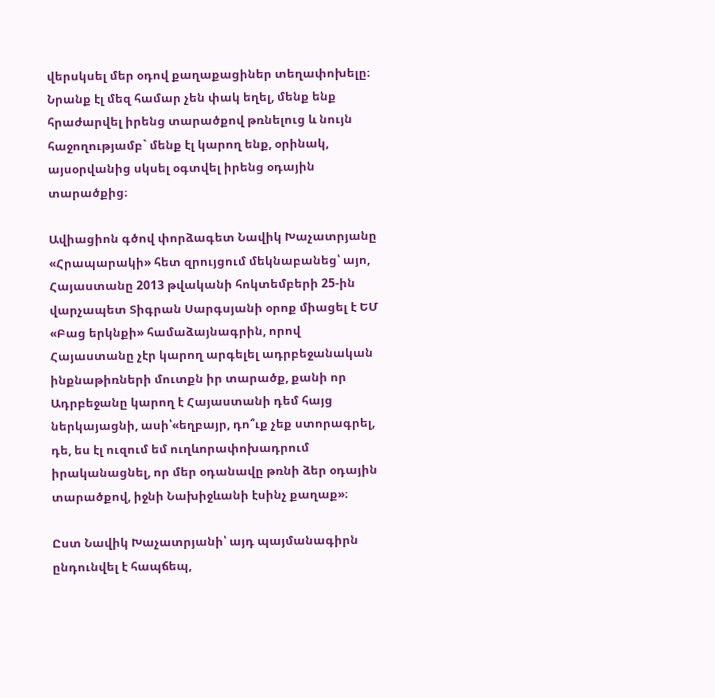վերսկսել մեր օդով քաղաքացիներ տեղափոխելը։ Նրանք էլ մեզ համար չեն փակ եղել, մենք ենք հրաժարվել իրենց տարածքով թռնելուց և նույն հաջողությամբ` մենք էլ կարող ենք, օրինակ, այսօրվանից սկսել օգտվել իրենց օդային տարածքից։

Ավիացիոն գծով փորձագետ Նավիկ Խաչատրյանը  «Հրապարակի» հետ զրույցում մեկնաբանեց՝ այո, Հայաստանը 2013 թվականի հոկտեմբերի 25-ին վարչապետ Տիգրան Սարգսյանի օրոք միացել է ԵՄ «Բաց երկնքի» համաձայնագրին, որով Հայաստանը չէր կարող արգելել ադրբեջանական ինքնաթիռների մուտքն իր տարածք, քանի որ Ադրբեջանը կարող է Հայաստանի դեմ հայց ներկայացնի, ասի՝«եղբայր, դո՞ւք չեք ստորագրել, դե, ես էլ ուզում եմ ուղևորափոխադրում իրականացնել, որ մեր օդանավը թռնի ձեր օդային տարածքով, իջնի Նախիջևանի էսինչ քաղաք»։

Ըստ Նավիկ Խաչատրյանի՝ այդ պայմանագիրն ընդունվել է հապճեպ,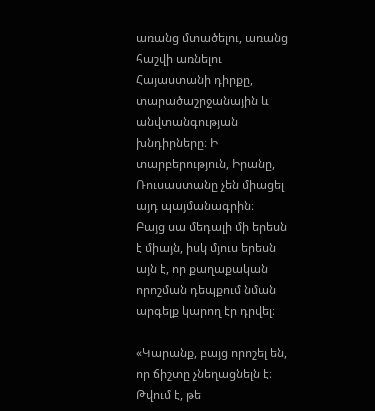առանց մտածելու, առանց հաշվի առնելու Հայաստանի դիրքը, տարածաշրջանային և անվտանգության խնդիրները։ Ի տարբերություն, Իրանը, Ռուսաստանը չեն միացել այդ պայմանագրին։
Բայց սա մեդալի մի երեսն է միայն, իսկ մյուս երեսն այն է, որ քաղաքական որոշման դեպքում նման արգելք կարող էր դրվել։

«Կարանք, բայց որոշել են, որ ճիշտը չնեղացնելն է։ Թվում է, թե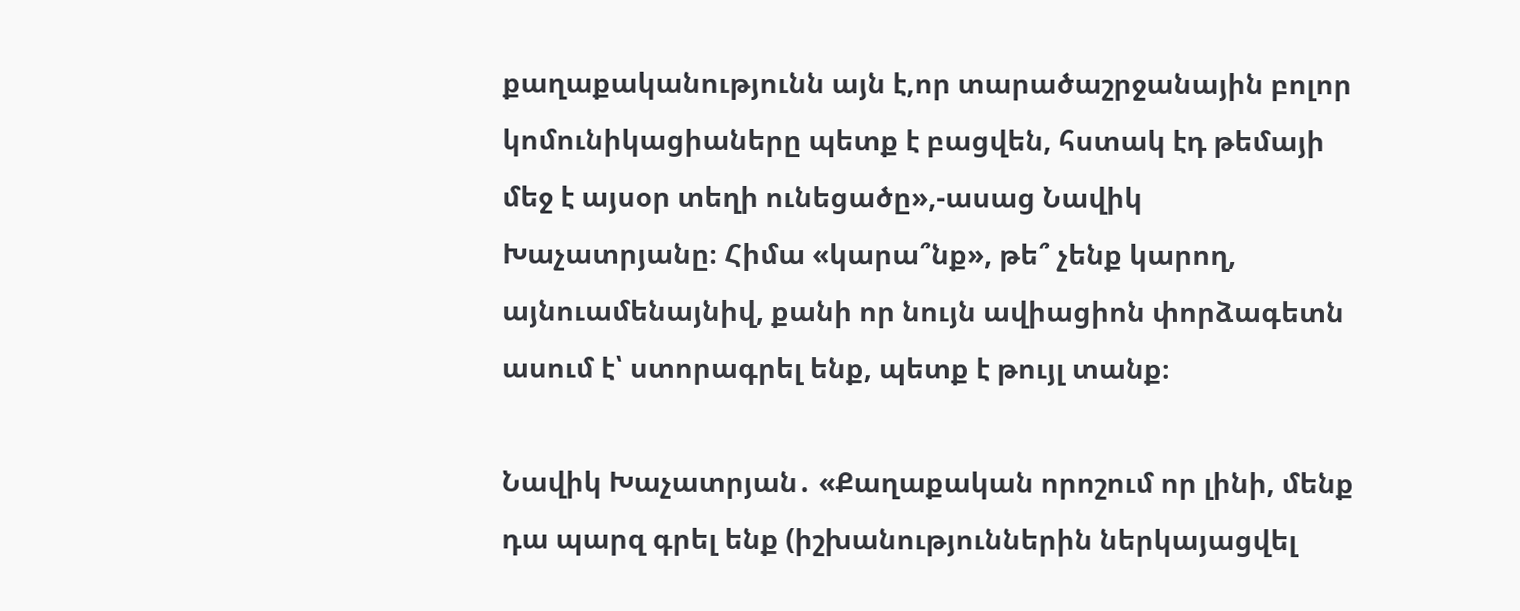քաղաքականությունն այն է,որ տարածաշրջանային բոլոր կոմունիկացիաները պետք է բացվեն, հստակ էդ թեմայի մեջ է այսօր տեղի ունեցածը»,-ասաց Նավիկ Խաչատրյանը։ Հիմա «կարա՞նք», թե՞ չենք կարող, այնուամենայնիվ, քանի որ նույն ավիացիոն փորձագետն ասում է՝ ստորագրել ենք, պետք է թույլ տանք։

Նավիկ Խաչատրյան․ «Քաղաքական որոշում որ լինի, մենք դա պարզ գրել ենք (իշխանություններին ներկայացվել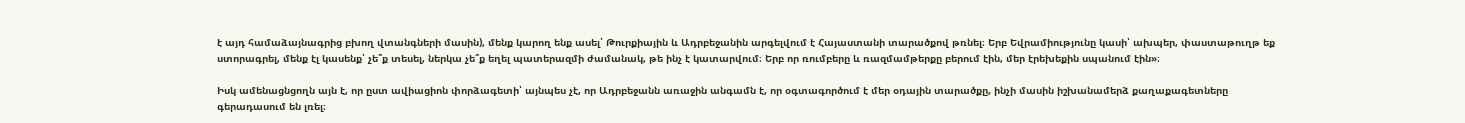է այդ համաձայնագրից բխող վտանգների մասին), մենք կարող ենք ասել՝ Թուրքիային և Ադրբեջանին արգելվում է Հայաստանի տարածքով թռնել։ Երբ Եվրամիությունը կասի՝ ախպեր, փաստաթուղթ եք ստորագրել, մենք էլ կասենք՝ չե՞ք տեսել, ներկա չե՞ք եղել պատերազմի ժամանակ, թե ինչ է կատարվում։ Երբ որ ռումբերը և ռազմամթերքը բերում էին, մեր էրեխեքին սպանում էին»։

Իսկ ամենացնցողն այն է, որ ըստ ավիացիոն փորձագետի՝ այնպես չէ, որ Ադրբեջանն առաջին անգամն է, որ օգտագործում է մեր օդային տարածքը, ինչի մասին իշխանամերձ քաղաքագետները գերադասում են լռել։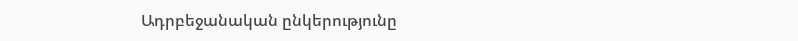Ադրբեջանական ընկերությունը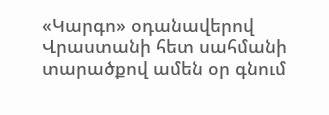«Կարգո» օդանավերով Վրաստանի հետ սահմանի տարածքով ամեն օր գնում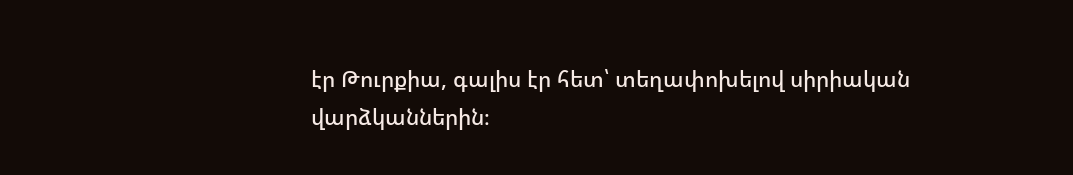էր Թուրքիա, գալիս էր հետ՝ տեղափոխելով սիրիական վարձկաններին։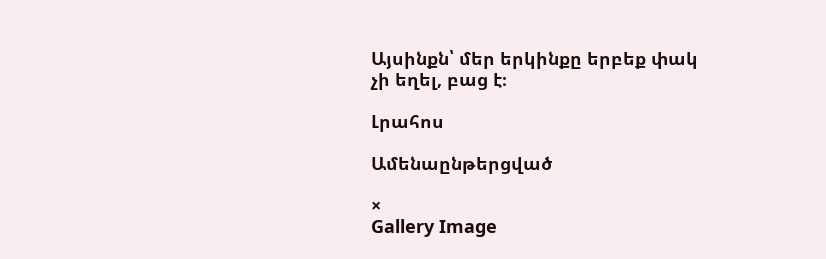Այսինքն՝ մեր երկինքը երբեք փակ չի եղել, բաց է։

Լրահոս

Ամենաընթերցված

×
Gallery Image